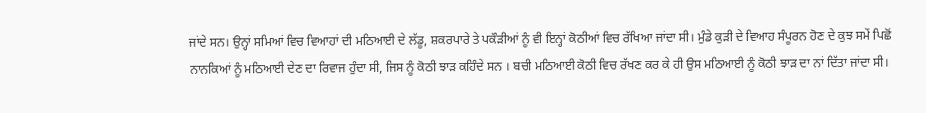ਜਾਂਦੇ ਸਨ। ਉਨ੍ਹਾਂ ਸਮਿਆਂ ਵਿਚ ਵਿਆਹਾਂ ਦੀ ਮਠਿਆਈ ਦੇ ਲੱਡੂ, ਸ਼ਕਰਪਾਰੇ ਤੇ ਪਕੌੜੀਆਂ ਨੂੰ ਵੀ ਇਨ੍ਹਾਂ ਕੋਠੀਆਂ ਵਿਚ ਰੱਖਿਆ ਜਾਂਦਾ ਸੀ। ਮੁੰਡੇ ਕੁੜੀ ਦੇ ਵਿਆਹ ਸੰਪੂਰਨ ਹੋਣ ਦੇ ਕੁਝ ਸਮੇਂ ਪਿਛੋਂ ਨਾਨਕਿਆਂ ਨੂੰ ਮਠਿਆਈ ਦੇਣ ਦਾ ਰਿਵਾਜ ਹੁੰਦਾ ਸੀ, ਜਿਸ ਨੂੰ ਕੋਠੀ ਝਾੜ ਕਹਿੰਦੇ ਸਨ । ਬਚੀ ਮਠਿਆਈ ਕੋਠੀ ਵਿਚ ਰੱਖਣ ਕਰ ਕੇ ਹੀ ਉਸ ਮਠਿਆਈ ਨੂੰ ਕੋਠੀ ਝਾੜ ਦਾ ਨਾਂ ਦਿੱਤਾ ਜਾਂਦਾ ਸੀ।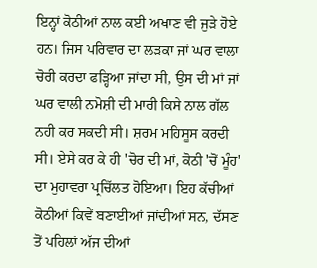ਇਨ੍ਹਾਂ ਕੋਠੀਆਂ ਨਾਲ ਕਈ ਅਖਾਣ ਵੀ ਜੁੜੇ ਹੋਏ ਹਨ। ਜਿਸ ਪਰਿਵਾਰ ਦਾ ਲੜਕਾ ਜਾਂ ਘਰ ਵਾਲਾ ਚੋਰੀ ਕਰਦਾ ਫੜ੍ਹਿਆ ਜਾਂਦਾ ਸੀ, ਉਸ ਦੀ ਮਾਂ ਜਾਂ ਘਰ ਵਾਲੀ ਨਮੋਸ਼ੀ ਦੀ ਮਾਰੀ ਕਿਸੇ ਨਾਲ ਗੱਲ ਨਹੀ ਕਰ ਸਕਦੀ ਸੀ। ਸ਼ਰਮ ਮਹਿਸੂਸ ਕਰਦੀ ਸੀ। ਏਸੇ ਕਰ ਕੇ ਹੀ 'ਚੋਰ ਦੀ ਮਾਂ, ਕੋਠੀ 'ਚੋਂ ਮੂੰਹ' ਦਾ ਮੁਹਾਵਰਾ ਪ੍ਰਚਿੱਲਤ ਹੋਇਆ। ਇਹ ਕੱਚੀਆਂ ਕੋਠੀਆਂ ਕਿਵੇਂ ਬਣਾਈਆਂ ਜਾਂਦੀਆਂ ਸਨ, ਦੱਸਣ ਤੋਂ ਪਹਿਲਾਂ ਅੱਜ ਦੀਆਂ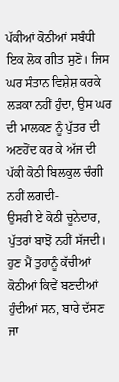ਪੱਕੀਆਂ ਕੋਠੀਆਂ ਸਬੰਧੀ ਇਕ ਲੋਕ ਗੀਤ ਸੁਣੋ। ਜਿਸ ਘਰ ਸੰਤਾਨ ਵਿਸ਼ੇਸ਼ ਕਰਕੇ ਲੜਕਾ ਨਹੀਂ ਹੁੰਦਾ, ਉਸ ਘਰ ਦੀ ਮਾਲਕਣ ਨੂੰ ਪੁੱਤਰ ਦੀ ਅਣਹੋਂਦ ਕਰ ਕੇ ਅੱਜ ਦੀ ਪੱਕੀ ਕੋਠੀ ਬਿਲਕੁਲ ਚੰਗੀ ਨਹੀਂ ਲਗਦੀ-
ਉਸਰੀ ਏ ਕੋਠੀ ਚੂਨੇਦਾਰ,
ਪੁੱਤਰਾਂ ਬਾਝੋਂ ਨਹੀਂ ਸੱਜਦੀ।
ਹੁਣ ਮੈਂ ਤੁਹਾਨੂੰ ਕੱਚੀਆਂ ਕੋਠੀਆਂ ਕਿਵੇਂ ਬਣਦੀਆਂ ਹੁੰਦੀਆਂ ਸਨ, ਬਾਰੇ ਦੱਸਣ ਜਾ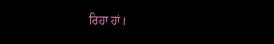ਰਿਹਾ ਹਾਂ।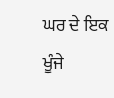ਘਰ ਦੇ ਇਕ ਖੂੰਜੇ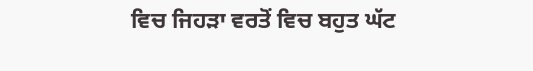ਵਿਚ ਜਿਹੜਾ ਵਰਤੋਂ ਵਿਚ ਬਹੁਤ ਘੱਟ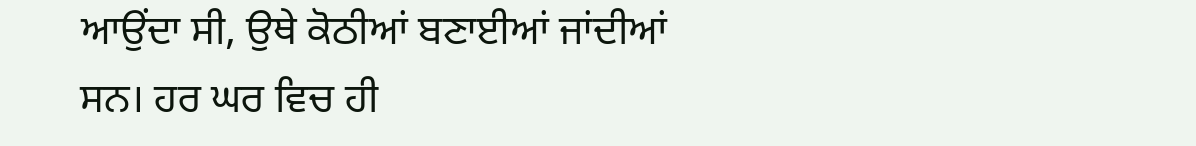ਆਉਂਦਾ ਸੀ, ਉਥੇ ਕੋਠੀਆਂ ਬਣਾਈਆਂ ਜਾਂਦੀਆਂ ਸਨ। ਹਰ ਘਰ ਵਿਚ ਹੀ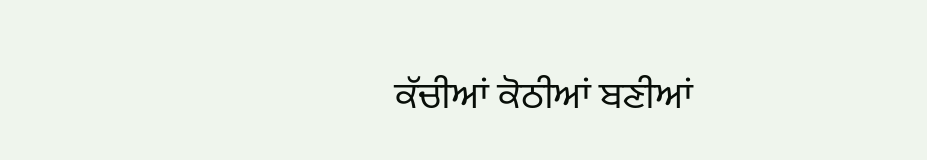ਕੱਚੀਆਂ ਕੋਠੀਆਂ ਬਣੀਆਂ